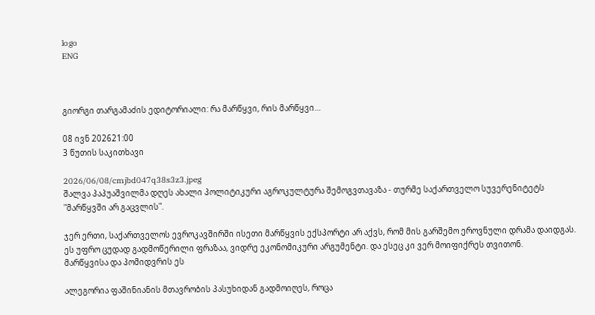logo
ENG



გიორგი თარგამაძის ედიტორიალი: რა მარწყვი, რის მარწყვი…

08 ივნ 202621:00
3 წუთის საკითხავი

2026/06/08/cmjbd047q38s3z3.jpeg
შალვა პაპუაშვილმა დღეს ახალი პოლიტიკური აგროკულტურა შემოგვთავაზა - თურმე საქართველო სუვერენიტეტს "მარწყვში არ გაცვლის".

ჯერ ერთი, საქართველოს ევროკავშირში ისეთი მარწყვის ექსპორტი არ აქვს, რომ მის გარშემო ეროვნული დრამა დაიდგას. ეს უფრო ცუდად გადმოწერილი ფრაზაა, ვიდრე ეკონომიკური არგუმენტი. და ესეც კი ვერ მოიფიქრეს თვითონ.
მარწყვისა და პომიდვრის ეს

ალეგორია ფაშინიანის მთავრობის პასუხიდან გადმოიღეს, როცა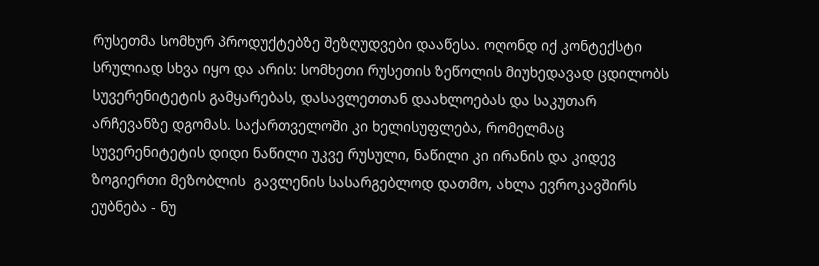რუსეთმა სომხურ პროდუქტებზე შეზღუდვები დააწესა. ოღონდ იქ კონტექსტი სრულიად სხვა იყო და არის: სომხეთი რუსეთის ზეწოლის მიუხედავად ცდილობს სუვერენიტეტის გამყარებას, დასავლეთთან დაახლოებას და საკუთარ არჩევანზე დგომას. საქართველოში კი ხელისუფლება, რომელმაც სუვერენიტეტის დიდი ნაწილი უკვე რუსული, ნაწილი კი ირანის და კიდევ ზოგიერთი მეზობლის  გავლენის სასარგებლოდ დათმო, ახლა ევროკავშირს ეუბნება - ნუ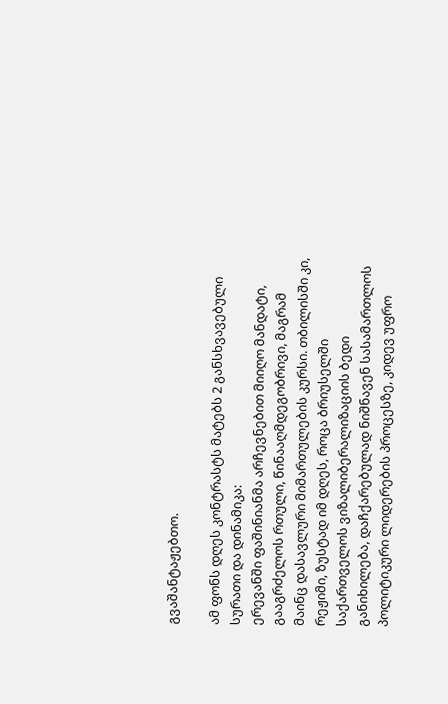გვაშანტაჟებთო.

ამ ფონს დღეს კონტრასტს მატებს 2 განსხვავებული სურათი და დინამიკა:
ერევანში ფაშინიანმა არჩევნებით მიიღო მანდატი, გააგრძელოს რთული, წინააღმდეგობრივი, მაგრამ მაინც დასავლური მიმართულების კურსი. თბილისში კი, რეჟიმი, ზუსტად იმ დღეს, როცა ბრიუსელში საქართველოს ვიზალიბერალიზაციის ბედი განიხილება, დაჩქარებულად ნიშნავენ სასამართლოს პოლიტიკური ლიდერების პროცესზე, კიდევ უფრო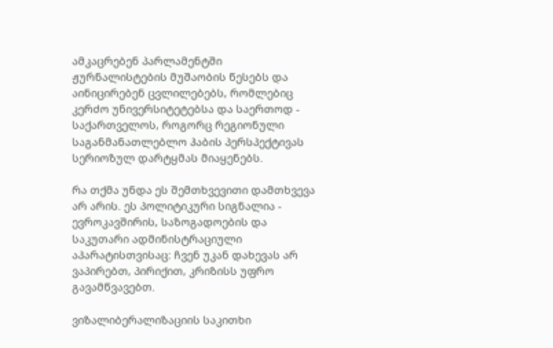ამკაცრებენ პარლამენტში ჟურნალისტების მუშაობის წესებს და აინიცირებენ ცვლილებებს, რომლებიც კერძო უნივერსიტეტებსა და საერთოდ - საქართველოს, როგორც რეგიონული საგანმანათლებლო ჰაბის პერსპექტივას სერიოზულ დარტყმას მიაყენებს.

რა თქმა უნდა ეს შემთხვევითი დამთხვევა არ არის. ეს პოლიტიკური სიგნალია - ევროკავშირის, საზოგადოების და საკუთარი ადმინისტრაციული აპარატისთვისაც: ჩვენ უკან დახევას არ ვაპირებთ, პირიქით, კრიზისს უფრო გავამწვავებთ.

ვიზალიბერალიზაციის საკითხი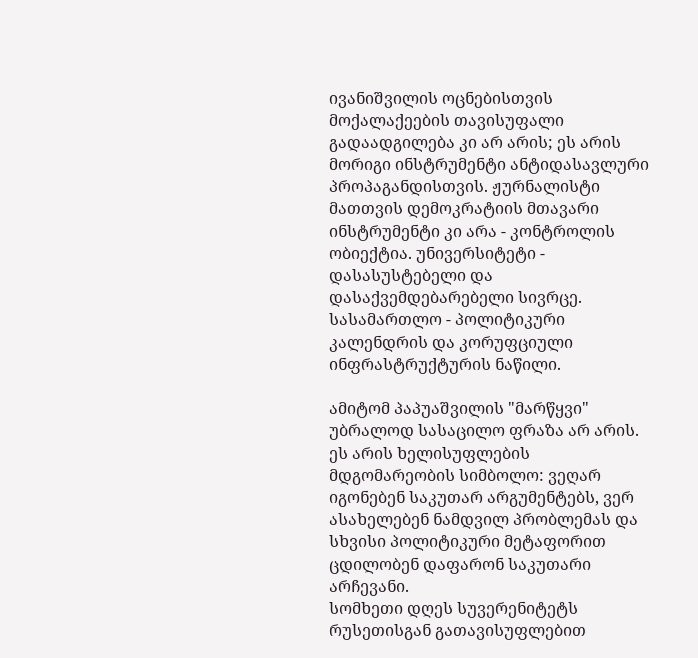ივანიშვილის ოცნებისთვის  მოქალაქეების თავისუფალი გადაადგილება კი არ არის; ეს არის მორიგი ინსტრუმენტი ანტიდასავლური პროპაგანდისთვის. ჟურნალისტი მათთვის დემოკრატიის მთავარი ინსტრუმენტი კი არა - კონტროლის ობიექტია. უნივერსიტეტი - დასასუსტებელი და დასაქვემდებარებელი სივრცე. სასამართლო - პოლიტიკური კალენდრის და კორუფციული ინფრასტრუქტურის ნაწილი.

ამიტომ პაპუაშვილის "მარწყვი" უბრალოდ სასაცილო ფრაზა არ არის. ეს არის ხელისუფლების მდგომარეობის სიმბოლო: ვეღარ იგონებენ საკუთარ არგუმენტებს, ვერ ასახელებენ ნამდვილ პრობლემას და სხვისი პოლიტიკური მეტაფორით ცდილობენ დაფარონ საკუთარი არჩევანი.
სომხეთი დღეს სუვერენიტეტს რუსეთისგან გათავისუფლებით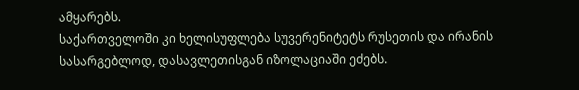ამყარებს.
საქართველოში კი ხელისუფლება სუვერენიტეტს რუსეთის და ირანის სასარგებლოდ, დასავლეთისგან იზოლაციაში ეძებს.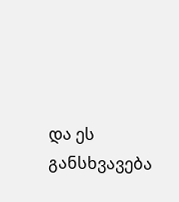და ეს განსხვავება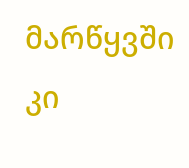მარწყვში კი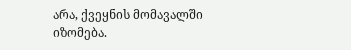არა, ქვეყნის მომავალში იზომება.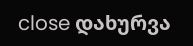close დახურვა